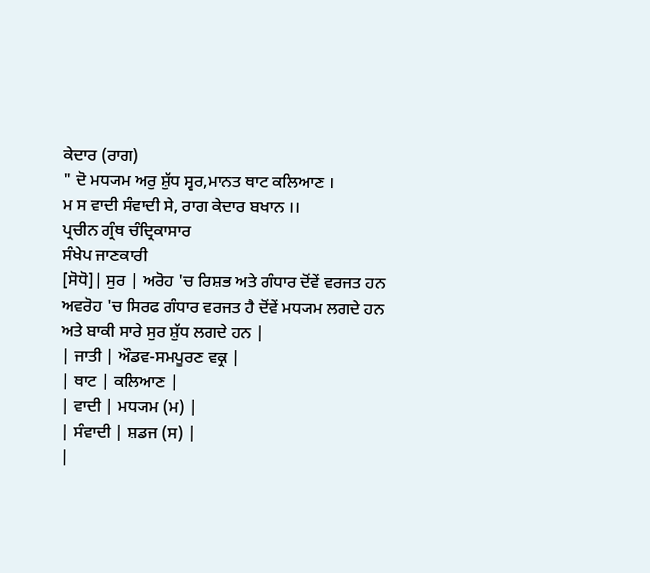ਕੇਦਾਰ (ਰਾਗ)
" ਦੋ ਮਧ੍ਯਮ ਅਰੁ ਸ਼ੁੱਧ ਸ੍ਵਰ,ਮਾਨਤ ਥਾਟ ਕਲਿਆਣ ।
ਮ ਸ ਵਾਦੀ ਸੰਵਾਦੀ ਸੇ, ਰਾਗ ਕੇਦਾਰ ਬਖਾਨ ।।
ਪ੍ਰਚੀਨ ਗ੍ਰੰਥ ਚੰਦ੍ਰਿਕਾਸਾਰ
ਸੰਖੇਪ ਜਾਣਕਾਰੀ
[ਸੋਧੋ]| ਸੁਰ | ਅਰੋਹ 'ਚ ਰਿਸ਼ਭ ਅਤੇ ਗੰਧਾਰ ਦੋਂਵੇਂ ਵਰਜਤ ਹਨ
ਅਵਰੋਹ 'ਚ ਸਿਰਫ ਗੰਧਾਰ ਵਰਜਤ ਹੈ ਦੋਂਵੇਂ ਮਧ੍ਯਮ ਲਗਦੇ ਹਨ ਅਤੇ ਬਾਕੀ ਸਾਰੇ ਸੁਰ ਸ਼ੁੱਧ ਲਗਦੇ ਹਨ |
| ਜਾਤੀ | ਔਡਵ-ਸਮਪੂਰਣ ਵਕ੍ਰ |
| ਥਾਟ | ਕਲਿਆਣ |
| ਵਾਦੀ | ਮਧ੍ਯਮ (ਮ) |
| ਸੰਵਾਦੀ | ਸ਼ਡਜ (ਸ) |
|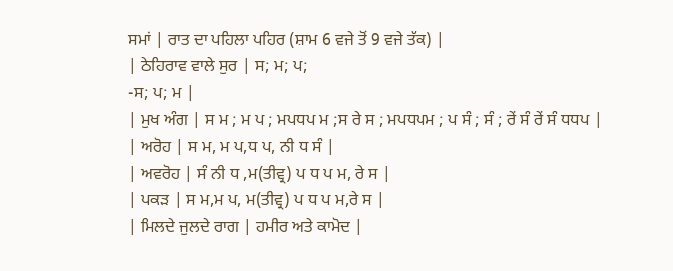ਸਮਾਂ | ਰਾਤ ਦਾ ਪਹਿਲਾ ਪਹਿਰ (ਸ਼ਾਮ 6 ਵਜੇ ਤੋਂ 9 ਵਜੇ ਤੱਕ) |
| ਠੇਹਿਰਾਵ ਵਾਲੇ ਸੁਰ | ਸ; ਮ; ਪ;
-ਸ; ਪ; ਮ |
| ਮੁਖ ਅੰਗ | ਸ ਮ ; ਮ ਪ ; ਮਪਧਪ ਮ ;ਸ ਰੇ ਸ ; ਮਪਧਪਮ ; ਪ ਸੰ ; ਸੰ ; ਰੇਂ ਸੰ ਰੇਂ ਸੰ ਧਧਪ |
| ਅਰੋਹ | ਸ ਮ, ਮ ਪ,ਧ ਪ, ਨੀ ਧ ਸੰ |
| ਅਵਰੋਹ | ਸੰ ਨੀ ਧ ,ਮ(ਤੀਵ੍ਰ) ਪ ਧ ਪ ਮ, ਰੇ ਸ |
| ਪਕੜ | ਸ ਮ,ਮ ਪ, ਮ(ਤੀਵ੍ਰ) ਪ ਧ ਪ ਮ,ਰੇ ਸ |
| ਮਿਲਦੇ ਜੁਲਦੇ ਰਾਗ | ਹਮੀਰ ਅਤੇ ਕਾਮੋਦ |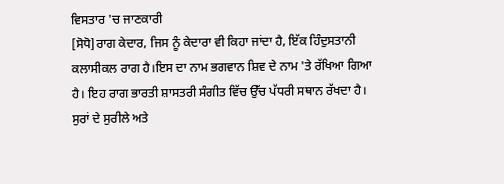ਵਿਸਤਾਰ 'ਚ ਜਾਣਕਾਰੀ
[ਸੋਧੋ]ਰਾਗ ਕੇਦਾਰ, ਜਿਸ ਨੂੰ ਕੇਦਾਰਾ ਵੀ ਕਿਹਾ ਜਾਂਦਾ ਹੈ, ਇੱਕ ਹਿੰਦੁਸਤਾਨੀ ਕਲਾਸੀਕਲ ਰਾਗ ਹੈ।ਇਸ ਦਾ ਨਾਮ ਭਗਵਾਨ ਸ਼ਿਵ ਦੇ ਨਾਮ 'ਤੇ ਰੱਖਿਆ ਗਿਆ ਹੈ। ਇਹ ਰਾਗ ਭਾਰਤੀ ਸ਼ਾਸਤਰੀ ਸੰਗੀਤ ਵਿੱਚ ਉੱਚ ਪੱਧਰੀ ਸਥਾਨ ਰੱਖਦਾ ਹੈ। ਸੁਰਾਂ ਦੇ ਸੁਰੀਲੇ ਅਤੇ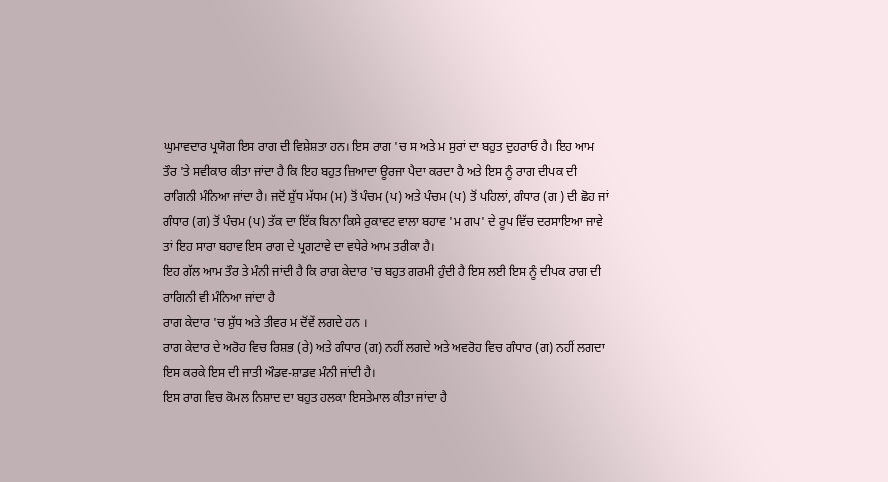ਘੁਮਾਵਦਾਰ ਪ੍ਰਯੋਗ ਇਸ ਰਾਗ ਦੀ ਵਿਸ਼ੇਸ਼ਤਾ ਹਨ। ਇਸ ਰਾਗ 'ਚ ਸ ਅਤੇ ਮ ਸੁਰਾਂ ਦਾ ਬਹੁਤ ਦੁਹਰਾਓ ਹੈ। ਇਹ ਆਮ ਤੌਰ 'ਤੇ ਸਵੀਕਾਰ ਕੀਤਾ ਜਾਂਦਾ ਹੈ ਕਿ ਇਹ ਬਹੁਤ ਜ਼ਿਆਦਾ ਊਰਜਾ ਪੈਦਾ ਕਰਦਾ ਹੈ ਅਤੇ ਇਸ ਨੂੰ ਰਾਗ ਦੀਪਕ ਦੀ ਰਾਗਿਨੀ ਮੰਨਿਆ ਜਾਂਦਾ ਹੈ। ਜਦੋਂ ਸ਼ੁੱਧ ਮੱਧਮ (ਮ) ਤੋਂ ਪੰਚਮ (ਪ) ਅਤੇ ਪੰਚਮ (ਪ) ਤੋਂ ਪਹਿਲਾਂ, ਗੰਧਾਰ (ਗ ) ਦੀ ਛੋਹ ਜਾਂ ਗੰਧਾਰ (ਗ) ਤੋਂ ਪੰਚਮ (ਪ) ਤੱਕ ਦਾ ਇੱਕ ਬਿਨਾ ਕਿਸੇ ਰੁਕਾਵਟ ਵਾਲਾ ਬਹਾਵ 'ਮ ਗਪ' ਦੇ ਰੂਪ ਵਿੱਚ ਦਰਸਾਇਆ ਜਾਵੇ ਤਾਂ ਇਹ ਸਾਰਾ ਬਹਾਵ ਇਸ ਰਾਗ ਦੇ ਪ੍ਰਗਟਾਵੇ ਦਾ ਵਧੇਰੇ ਆਮ ਤਰੀਕਾ ਹੈ।
ਇਹ ਗੱਲ ਆਮ ਤੌਰ ਤੇ ਮੰਨੀ ਜਾਂਦੀ ਹੈ ਕਿ ਰਾਗ ਕੇਦਾਰ 'ਚ ਬਹੁਤ ਗਰਮੀ ਹੁੰਦੀ ਹੈ ਇਸ ਲਈ ਇਸ ਨੂੰ ਦੀਪਕ ਰਾਗ ਦੀ ਰਾਗਿਨੀ ਵੀ ਮੰਨਿਆ ਜਾਂਦਾ ਹੈ
ਰਾਗ ਕੇਦਾਰ 'ਚ ਸ਼ੁੱਧ ਅਤੇ ਤੀਵਰ ਮ ਦੋਂਵੇਂ ਲਗਦੇ ਹਨ ।
ਰਾਗ ਕੇਦਾਰ ਦੇ ਅਰੋਹ ਵਿਚ ਰਿਸ਼ਭ (ਰੇ) ਅਤੇ ਗੰਧਾਰ (ਗ) ਨਹੀਂ ਲਗਦੇ ਅਤੇ ਅਵਰੋਹ ਵਿਚ ਗੰਧਾਰ (ਗ) ਨਹੀਂ ਲਗਦਾ ਇਸ ਕਰਕੇ ਇਸ ਦੀ ਜਾਤੀ ਔਡਵ-ਸ਼ਾਡਵ ਮੰਨੀ ਜਾਂਦੀ ਹੈ।
ਇਸ ਰਾਗ ਵਿਚ ਕੋਮਲ ਨਿਸ਼ਾਦ ਦਾ ਬਹੁਤ ਹਲਕਾ ਇਸਤੇਮਾਲ ਕੀਤਾ ਜਾਂਦਾ ਹੈ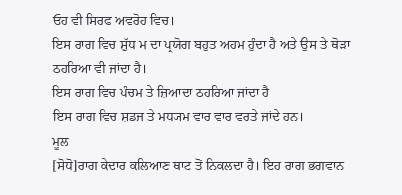ਓਹ ਵੀ ਸਿਰਫ ਅਵਰੋਹ ਵਿਚ।
ਇਸ ਰਾਗ ਵਿਚ ਸ਼ੁੱਧ ਮ ਦਾ ਪ੍ਰਯੋਗ ਬਹੁਤ ਅਹਮ ਹੁੰਦਾ ਹੈ ਅਤੇ ਉਸ ਤੇ ਥੋੜਾ ਠਹਰਿਆ ਵੀ ਜਾਂਦਾ ਹੈ।
ਇਸ ਰਾਗ ਵਿਚ ਪੰਚਮ ਤੇ ਜ਼ਿਆਦਾ ਠਹਰਿਆ ਜਾਂਦਾ ਹੈ
ਇਸ ਰਾਗ ਵਿਚ ਸ਼ਡਜ ਤੇ ਮਧ੍ਯਮ ਵਾਰ ਵਾਰ ਵਰਤੇ ਜਾਂਦੇ ਹਨ।
ਮੂਲ
[ਸੋਧੋ]ਰਾਗ ਕੇਦਾਰ ਕਲਿਆਣ ਥਾਟ ਤੋਂ ਨਿਕਲਦਾ ਹੈ। ਇਹ ਰਾਗ ਭਗਵਾਨ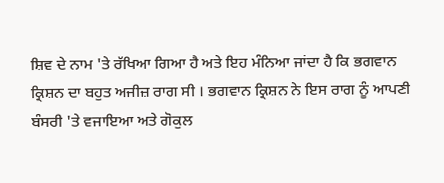ਸ਼ਿਵ ਦੇ ਨਾਮ 'ਤੇ ਰੱਖਿਆ ਗਿਆ ਹੈ ਅਤੇ ਇਹ ਮੰਨਿਆ ਜਾਂਦਾ ਹੈ ਕਿ ਭਗਵਾਨ ਕ੍ਰਿਸ਼ਨ ਦਾ ਬਹੁਤ ਅਜੀਜ਼ ਰਾਗ ਸੀ । ਭਗਵਾਨ ਕ੍ਰਿਸ਼ਨ ਨੇ ਇਸ ਰਾਗ ਨੂੰ ਆਪਣੀ ਬੰਸਰੀ 'ਤੇ ਵਜਾਇਆ ਅਤੇ ਗੋਕੁਲ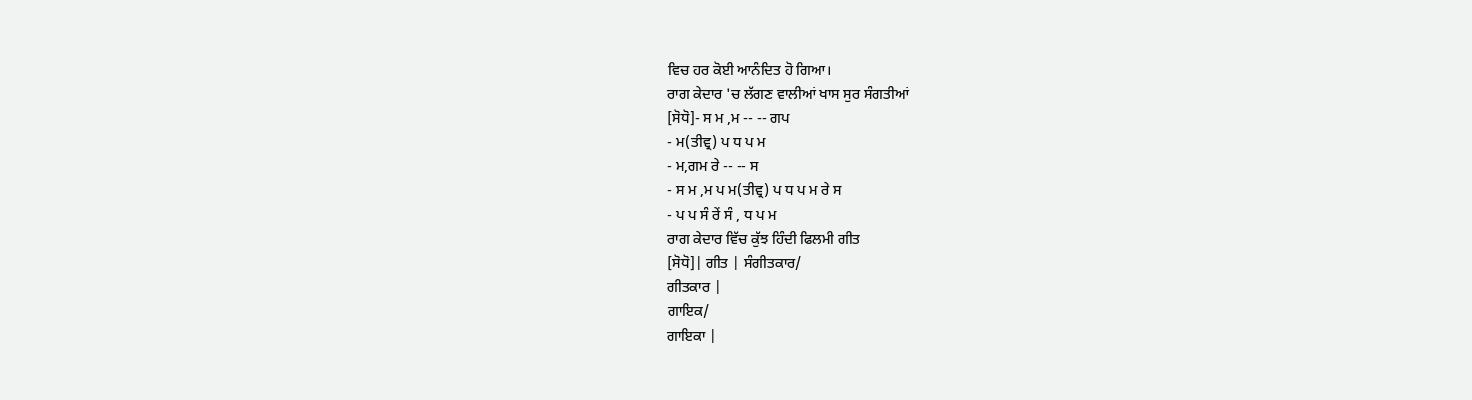ਵਿਚ ਹਰ ਕੋਈ ਆਨੰਦਿਤ ਹੋ ਗਿਆ।
ਰਾਗ ਕੇਦਾਰ 'ਚ ਲੱਗਣ ਵਾਲੀਆਂ ਖਾਸ ਸੁਰ ਸੰਗਤੀਆਂ
[ਸੋਧੋ]- ਸ ਮ ,ਮ -- -- ਗਪ
- ਮ(ਤੀਵ੍ਰ) ਪ ਧ ਪ ਮ
- ਮ,ਗਮ ਰੇ -- -- ਸ
- ਸ ਮ ,ਮ ਪ ਮ(ਤੀਵ੍ਰ) ਪ ਧ ਪ ਮ ਰੇ ਸ
- ਪ ਪ ਸੰ ਰੇਂ ਸੰ , ਧ ਪ ਮ
ਰਾਗ ਕੇਦਾਰ ਵਿੱਚ ਕੁੱਝ ਹਿੰਦੀ ਫਿਲਮੀ ਗੀਤ
[ਸੋਧੋ]| ਗੀਤ | ਸੰਗੀਤਕਾਰ/
ਗੀਤਕਾਰ |
ਗਾਇਕ/
ਗਾਇਕਾ |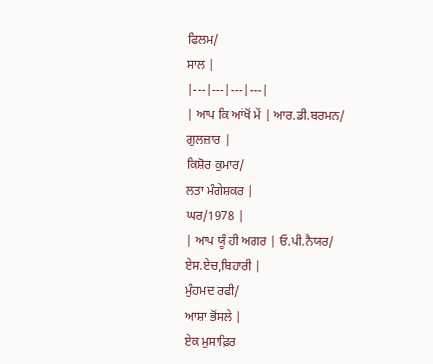ਫਿਲਮ/
ਸਾਲ |
|---|---|---|---|
| ਆਪ ਕਿ ਆਂਖੋਂ ਮੇਂ | ਆਰ.ਡੀ.ਬਰਮਨ/
ਗੁਲਜ਼ਾਰ |
ਕਿਸ਼ੋਰ ਕੁਮਾਰ/
ਲਤਾ ਮੰਗੇਸ਼ਕਰ |
ਘਰ/1978 |
| ਆਪ ਯੂੰ ਹੀ ਅਗਰ | ਓ.ਪੀ.ਨੈਯਰ/
ਏਸ.ਏਚ,ਬਿਹਾਰੀ |
ਮੁੰਹਮਦ ਰਫੀ/
ਆਸ਼ਾ ਭੋਂਸਲੇ |
ਏਕ ਮੁਸਾਫ਼ਿਰ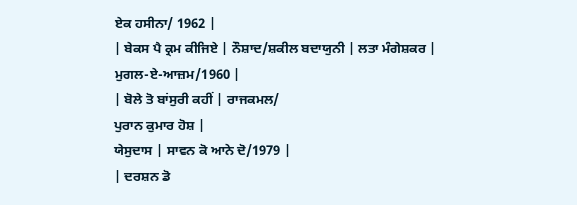ਏਕ ਹਸੀਨਾ/ 1962 |
| ਬੇਕਸ ਪੈ ਕ੍ਰਮ ਕੀਜਿਏ | ਨੌਸ਼ਾਦ/ਸ਼ਕੀਲ ਬਦਾਯੁਨੀ | ਲਤਾ ਮੰਗੇਸ਼ਕਰ | ਮੁਗਲ-ਏ-ਆਜ਼ਮ/1960 |
| ਬੋਲੇ ਤੋ ਬਾਂਸੁਰੀ ਕਹੀਂ | ਰਾਜਕਮਲ/
ਪੁਰਾਨ ਕੁਮਾਰ ਹੋਸ਼ |
ਯੇਸੁਦਾਸ | ਸਾਵਨ ਕੋ ਆਨੇ ਦੋ/1979 |
| ਦਰਸ਼ਨ ਡੋ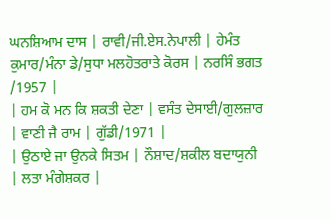ਘਨਸ਼ਿਆਮ ਦਾਸ | ਰਾਵੀ/ਜੀ.ਏਸ.ਨੇਪਾਲੀ | ਹੇਮੰਤ ਕੁਮਾਰ/ਮੰਨਾ ਡੇ/ਸੁਧਾ ਮਲਹੋਤਰਾਤੇ ਕੋਰਸ | ਨਰਸਿੰ ਭਗਤ /1957 |
| ਹਮ ਕੋ ਮਨ ਕਿ ਸ਼ਕਤੀ ਦੇਣਾ | ਵਸੰਤ ਦੇਸਾਈ/ਗੁਲਜ਼ਾਰ | ਵਾਣੀ ਜੈ ਰਾਮ | ਗੁੱਡੀ/1971 |
| ਉਠਾਏ ਜਾ ਉਨਕੇ ਸਿਤਮ | ਨੌਸ਼ਾਦ/ਸ਼ਕੀਲ ਬਦਾਯੁਨੀ | ਲਤਾ ਮੰਗੇਸ਼ਕਰ |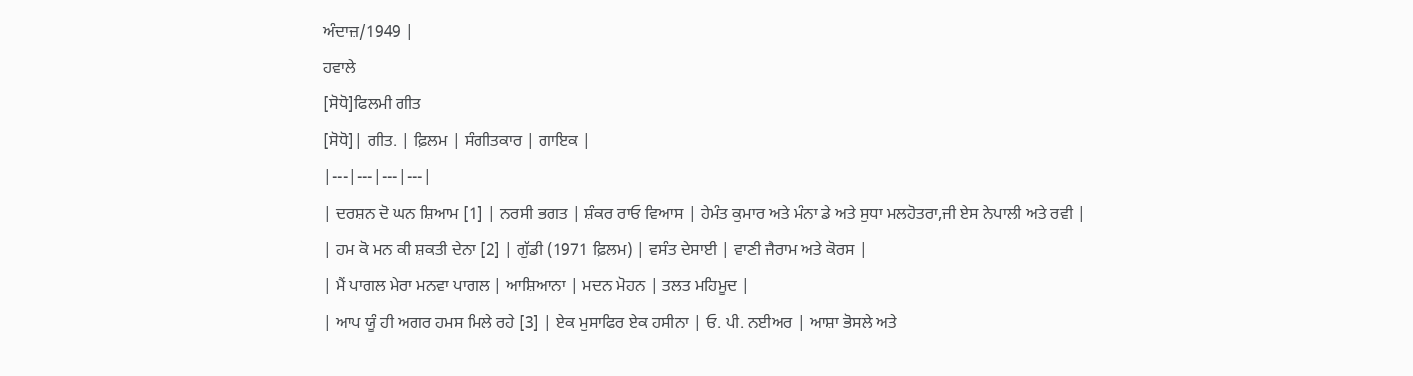ਅੰਦਾਜ਼/1949 |
ਹਵਾਲੇ
[ਸੋਧੋ]ਫਿਲਮੀ ਗੀਤ
[ਸੋਧੋ]| ਗੀਤ. | ਫ਼ਿਲਮ | ਸੰਗੀਤਕਾਰ | ਗਾਇਕ |
|---|---|---|---|
| ਦਰਸ਼ਨ ਦੋ ਘਨ ਸ਼ਿਆਮ [1] | ਨਰਸੀ ਭਗਤ | ਸ਼ੰਕਰ ਰਾਓ ਵਿਆਸ | ਹੇਮੰਤ ਕੁਮਾਰ ਅਤੇ ਮੰਨਾ ਡੇ ਅਤੇ ਸੁਧਾ ਮਲਹੋਤਰਾ,ਜੀ ਏਸ ਨੇਪਾਲੀ ਅਤੇ ਰਵੀ |
| ਹਮ ਕੋ ਮਨ ਕੀ ਸ਼ਕਤੀ ਦੇਨਾ [2] | ਗੁੱਡੀ (1971 ਫ਼ਿਲਮ) | ਵਸੰਤ ਦੇਸਾਈ | ਵਾਣੀ ਜੈਰਾਮ ਅਤੇ ਕੋਰਸ |
| ਮੈਂ ਪਾਗਲ ਮੇਰਾ ਮਨਵਾ ਪਾਗਲ | ਆਸ਼ਿਆਨਾ | ਮਦਨ ਮੋਹਨ | ਤਲਤ ਮਹਿਮੂਦ |
| ਆਪ ਯੂੰ ਹੀ ਅਗਰ ਹਮਸ ਮਿਲੇ ਰਹੇ [3] | ਏਕ ਮੁਸਾਫਿਰ ਏਕ ਹਸੀਨਾ | ਓ. ਪੀ. ਨਈਅਰ | ਆਸ਼ਾ ਭੋਸਲੇ ਅਤੇ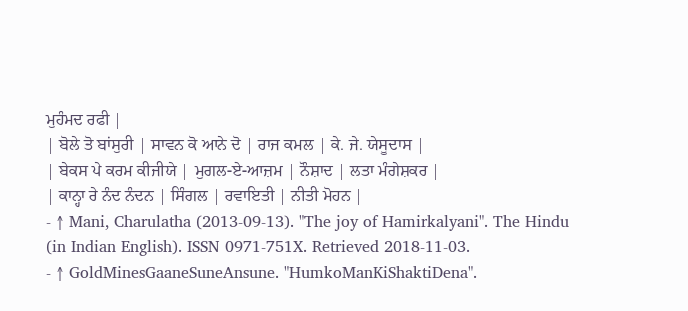ਮੁਹੰਮਦ ਰਫੀ |
| ਬੋਲੇ ਤੋ ਬਾਂਸੁਰੀ | ਸਾਵਨ ਕੋ ਆਨੇ ਦੋ | ਰਾਜ ਕਮਲ | ਕੇ. ਜੇ. ਯੇਸੂਦਾਸ |
| ਬੇਕਸ ਪੇ ਕਰਮ ਕੀਜੀਯੇ | ਮੁਗਲ-ਏ-ਆਜ਼ਮ | ਨੌਸ਼ਾਦ | ਲਤਾ ਮੰਗੇਸ਼ਕਰ |
| ਕਾਨ੍ਹਾ ਰੇ ਨੰਦ ਨੰਦਨ | ਸਿੰਗਲ | ਰਵਾਇਤੀ | ਨੀਤੀ ਮੋਹਨ |
- ↑ Mani, Charulatha (2013-09-13). "The joy of Hamirkalyani". The Hindu (in Indian English). ISSN 0971-751X. Retrieved 2018-11-03.
- ↑ GoldMinesGaaneSuneAnsune. "HumkoManKiShaktiDena".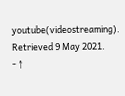youtube(videostreaming). Retrieved 9 May 2021.
- ↑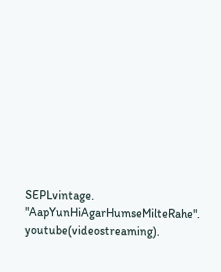SEPLvintage. "AapYunHiAgarHumseMilteRahe". youtube(videostreaming).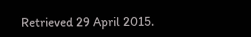Retrieved 29 April 2015.